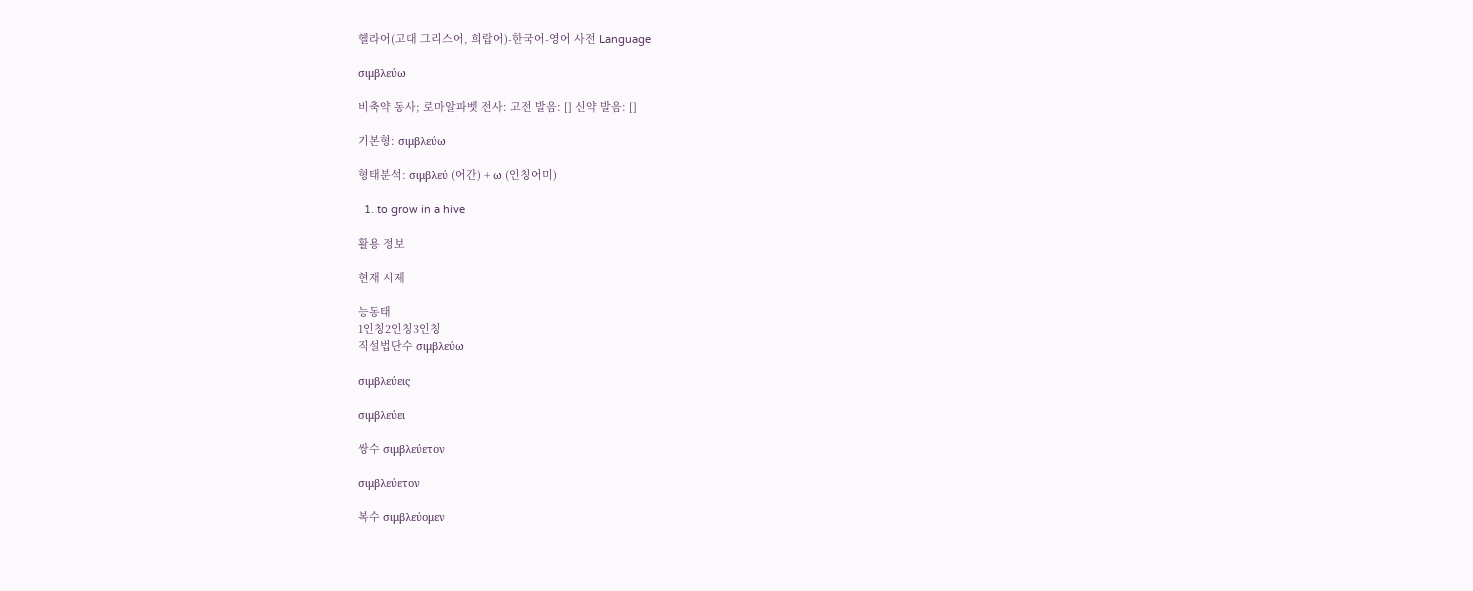헬라어(고대 그리스어, 희랍어)-한국어-영어 사전 Language

σιμβλεύω

비축약 동사; 로마알파벳 전사: 고전 발음: [] 신약 발음: []

기본형: σιμβλεύω

형태분석: σιμβλεύ (어간) + ω (인칭어미)

  1. to grow in a hive

활용 정보

현재 시제

능동태
1인칭2인칭3인칭
직설법단수 σιμβλεύω

σιμβλεύεις

σιμβλεύει

쌍수 σιμβλεύετον

σιμβλεύετον

복수 σιμβλεύομεν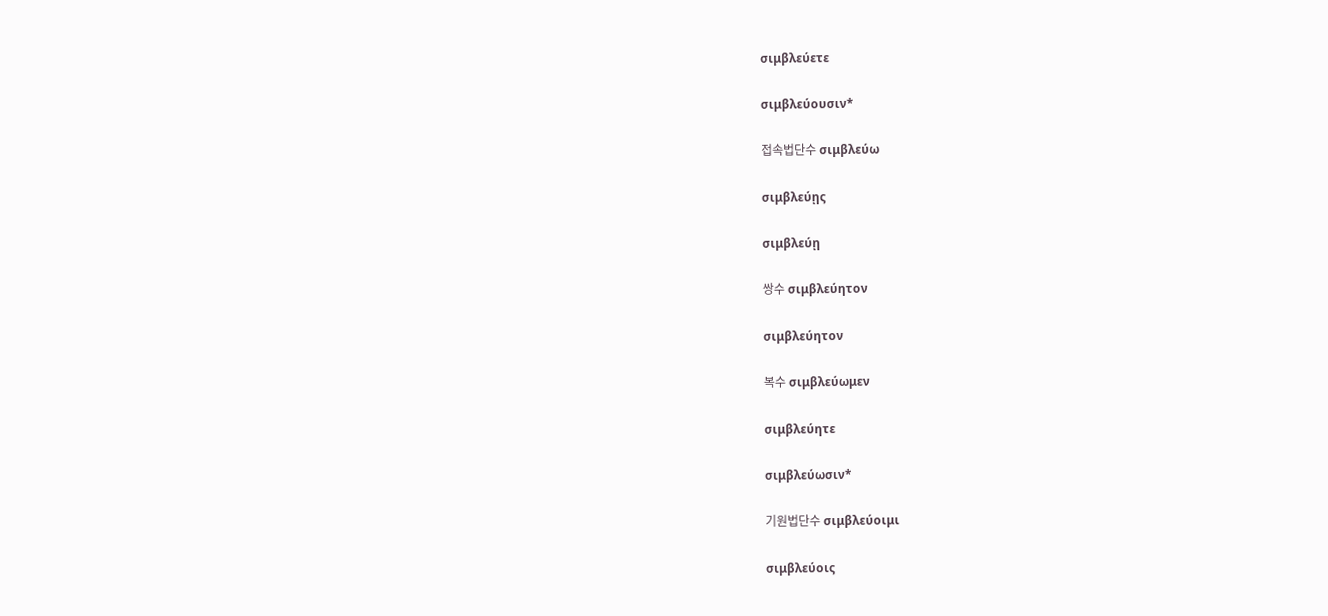σιμβλεύετε

σιμβλεύουσιν*

접속법단수 σιμβλεύω

σιμβλεύῃς

σιμβλεύῃ

쌍수 σιμβλεύητον

σιμβλεύητον

복수 σιμβλεύωμεν

σιμβλεύητε

σιμβλεύωσιν*

기원법단수 σιμβλεύοιμι

σιμβλεύοις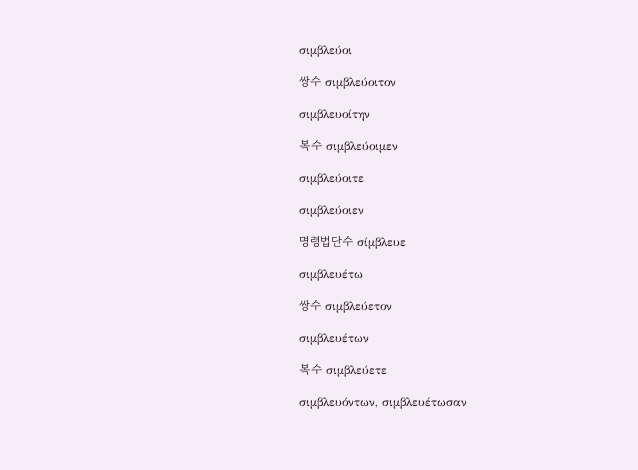σιμβλεύοι

쌍수 σιμβλεύοιτον

σιμβλευοίτην

복수 σιμβλεύοιμεν

σιμβλεύοιτε

σιμβλεύοιεν

명령법단수 σίμβλευε

σιμβλευέτω

쌍수 σιμβλεύετον

σιμβλευέτων

복수 σιμβλεύετε

σιμβλευόντων, σιμβλευέτωσαν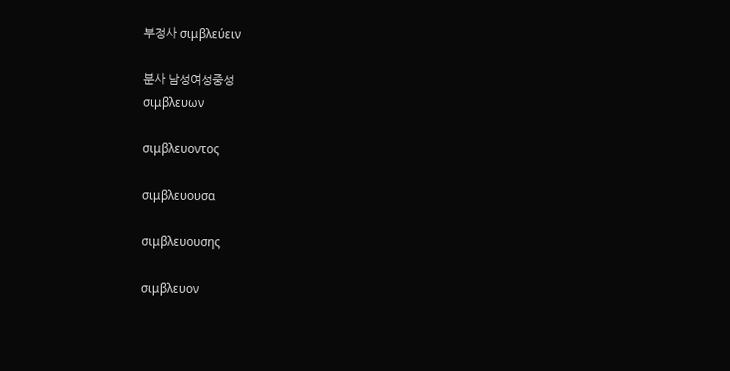부정사 σιμβλεύειν

분사 남성여성중성
σιμβλευων

σιμβλευοντος

σιμβλευουσα

σιμβλευουσης

σιμβλευον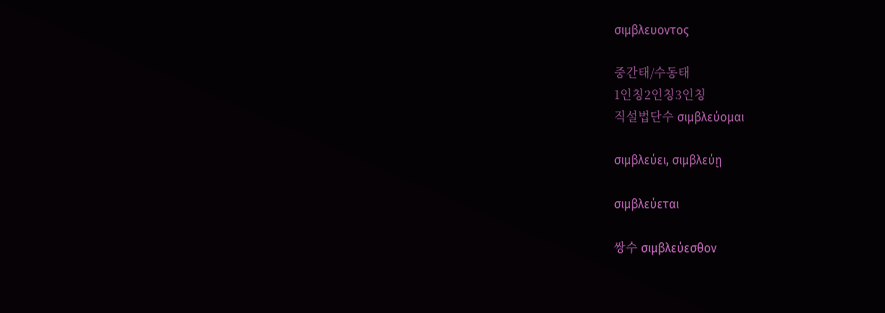σιμβλευοντος

중간태/수동태
1인칭2인칭3인칭
직설법단수 σιμβλεύομαι

σιμβλεύει, σιμβλεύῃ

σιμβλεύεται

쌍수 σιμβλεύεσθον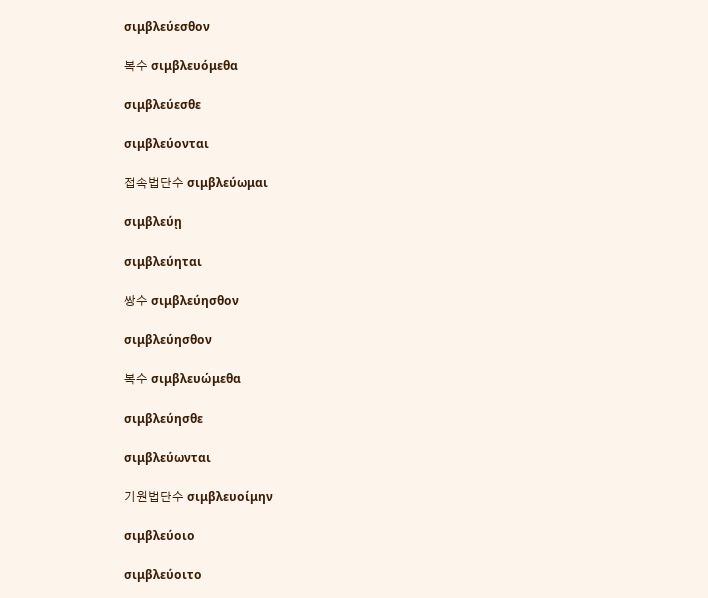σιμβλεύεσθον

복수 σιμβλευόμεθα

σιμβλεύεσθε

σιμβλεύονται

접속법단수 σιμβλεύωμαι

σιμβλεύῃ

σιμβλεύηται

쌍수 σιμβλεύησθον

σιμβλεύησθον

복수 σιμβλευώμεθα

σιμβλεύησθε

σιμβλεύωνται

기원법단수 σιμβλευοίμην

σιμβλεύοιο

σιμβλεύοιτο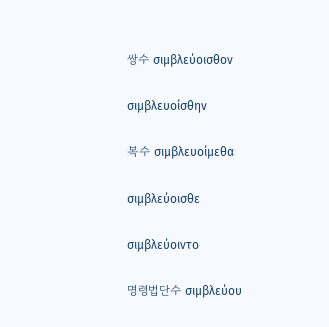쌍수 σιμβλεύοισθον

σιμβλευοίσθην

복수 σιμβλευοίμεθα

σιμβλεύοισθε

σιμβλεύοιντο

명령법단수 σιμβλεύου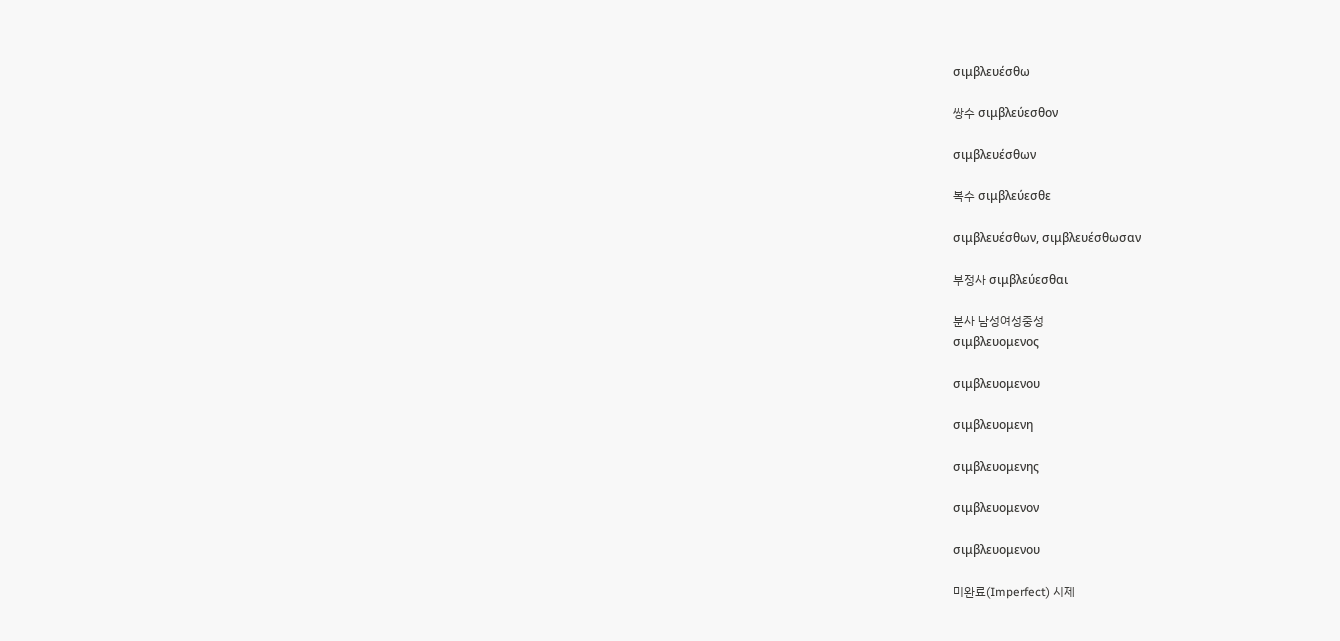σιμβλευέσθω

쌍수 σιμβλεύεσθον

σιμβλευέσθων

복수 σιμβλεύεσθε

σιμβλευέσθων, σιμβλευέσθωσαν

부정사 σιμβλεύεσθαι

분사 남성여성중성
σιμβλευομενος

σιμβλευομενου

σιμβλευομενη

σιμβλευομενης

σιμβλευομενον

σιμβλευομενου

미완료(Imperfect) 시제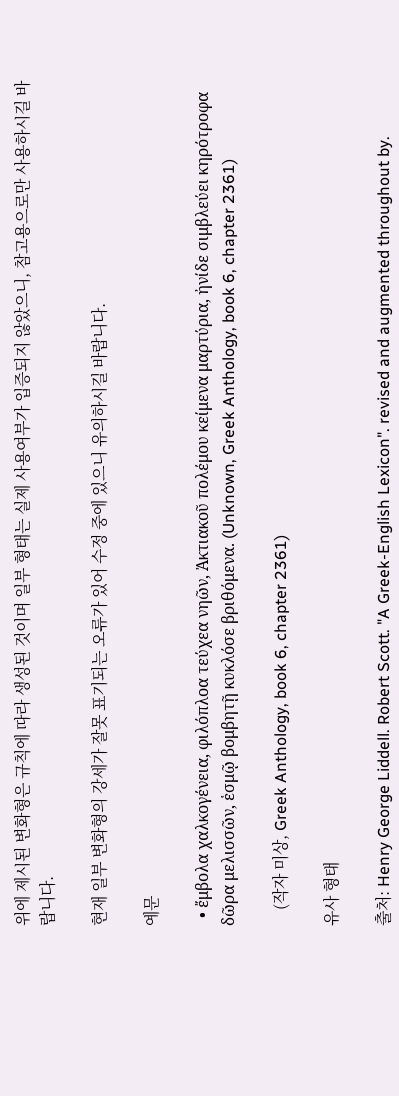위에 제시된 변화형은 규칙에 따라 생성된 것이며 일부 형태는 실제 사용여부가 입증되지 않았으니, 참고용으로만 사용하시길 바랍니다.

현재 일부 변화형의 강세가 잘못 표기되는 오류가 있어 수정 중에 있으니 유의하시길 바랍니다.

예문

  • ἔμβολα χαλκογένεια, φιλόπλοα τεύχεα νηῶν, Ἀκτιακοῦ πολέμου κείμενα μαρτύρια, ἠνίδε σιμβλεύει κηρότροφα δῶρα μελισσῶν, ἑσμῷ βομβητῇ κυκλόσε βριθόμενα. (Unknown, Greek Anthology, book 6, chapter 2361)

    (작자 미상, Greek Anthology, book 6, chapter 2361)

유사 형태

출처: Henry George Liddell. Robert Scott. "A Greek-English Lexicon". revised and augmented throughout by.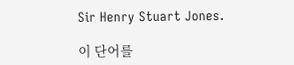Sir Henry Stuart Jones.

이 단어를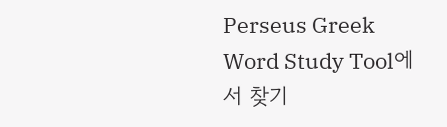Perseus Greek Word Study Tool에서 찾기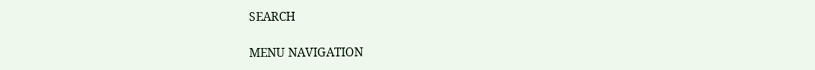SEARCH

MENU NAVIGATION